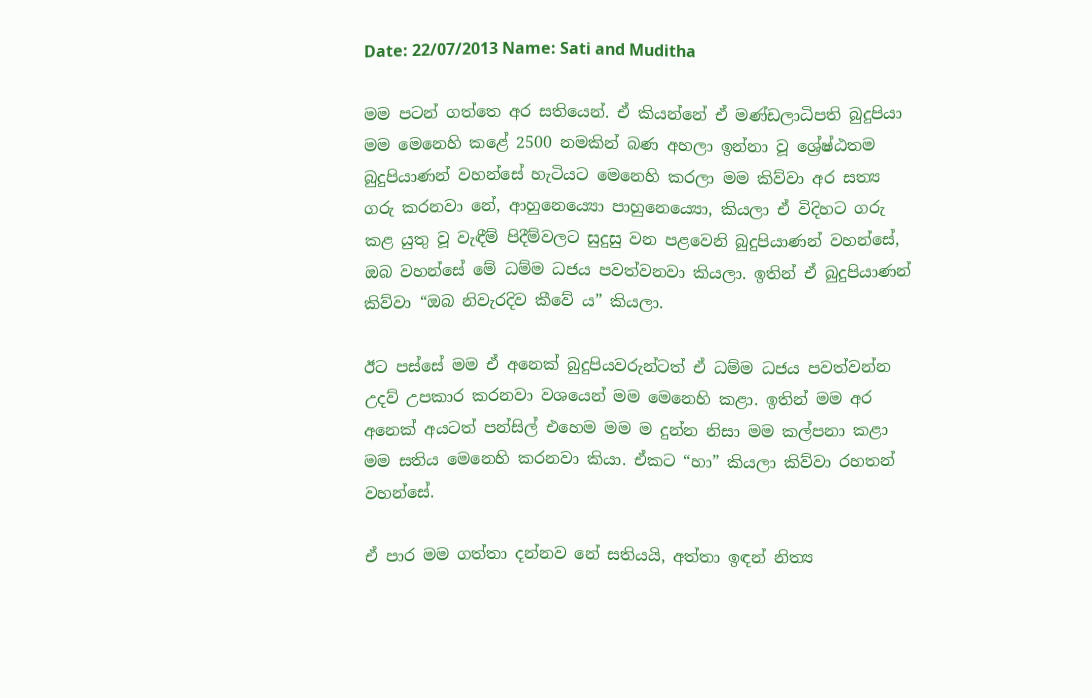Date: 22/07/2013 Name: Sati and Muditha

මම පටන් ගත්තෙ අර සතියෙන්. ඒ කියන්නේ ඒ මණ්ඩලාධිපති බුදුපියා මම මෙනෙහි කළේ 2500 නමකින් බණ අහලා ඉන්නා වූ ශ්‍රේෂ්ඨතම බුදුපියාණන් වහන්සේ හැටියට මෙනෙහි කරලා මම කිව්වා අර සත්‍ය ගරු කරනවා නේ, ආහුනෙය්‍යො පාහුනෙය්‍යො, කියලා ඒ විදිහට ගරු කළ යුතු වූ වැඳීම් පිදීම්වලට සුදුසු වන පළවෙනි බුදුපියාණන් වහන්සේ, ඔබ වහන්සේ මේ ධම්ම ධජය පවත්වනවා කියලා. ඉතින් ඒ බුදුපියාණන් කිව්වා “ඔබ නිවැරදිව කීවේ ය” කියලා.

ඊට පස්සේ මම ඒ අනෙක් බුදුපියවරුන්ටත් ඒ ධම්ම ධජය පවත්වන්න උදව් උපකාර කරනවා වශයෙන් මම මෙනෙහි කළා. ඉතින් මම අර අනෙක් අයටත් පන්සිල් එහෙම මම ම දුන්න නිසා මම කල්පනා කළා මම සතිය මෙනෙහි කරනවා කියා. ඒකට “හා” කියලා කිව්වා රහතන් වහන්සේ.

ඒ පාර මම ගත්තා දන්නව නේ සතියයි, අත්තා ඉඳන් නිත්‍ය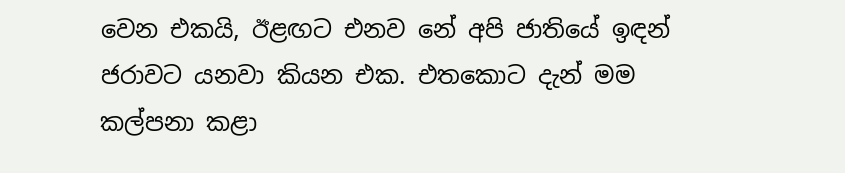වෙන එකයි, ඊළඟට එනව නේ අපි ජාතියේ ඉඳන් ජරාවට යනවා කියන එක. එතකොට දැන් මම කල්පනා කළා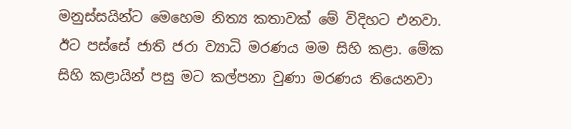මනුස්සයින්ට මෙහෙම නිත්‍ය කතාවක් මේ විදිහට එනවා. ඊට පස්සේ ජාති ජරා ව්‍යාධි මරණය මම සිහි කළා. මේක සිහි කළායින් පසු මට කල්පනා වුණා මරණය තියෙනවා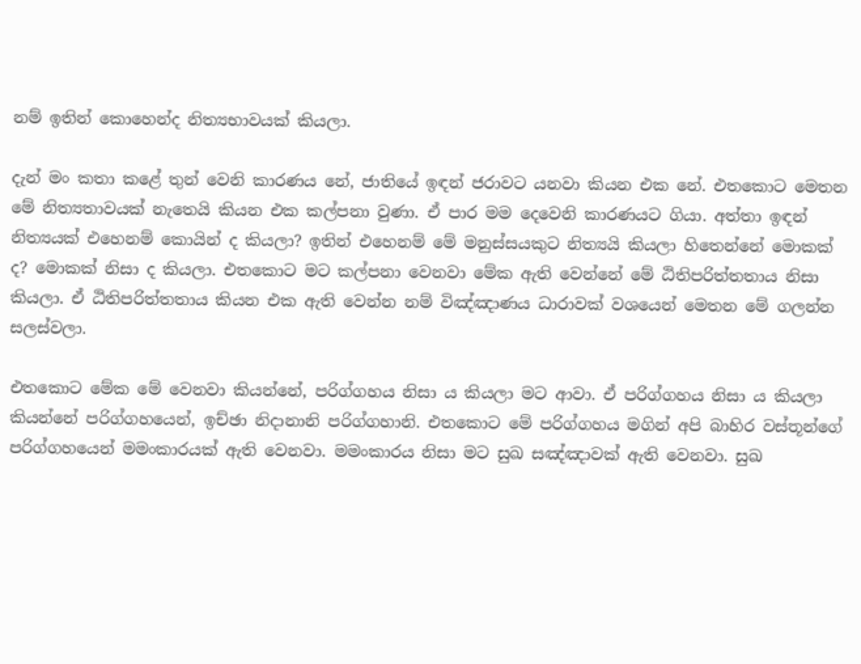නම් ඉතින් කොහෙන්ද නිත්‍යභාවයක් කියලා.

දැන් මං කතා කළේ තුන් වෙනි කාරණය නේ, ජාතියේ ඉඳන් ජරාවට යනවා කියන එක නේ. එතකොට මෙතන මේ නිත්‍යතාවයක් නැතෙයි කියන එක කල්පනා වුණා. ඒ පාර මම දෙවෙනි කාරණයට ගියා. අත්තා ඉඳන් නිත්‍යයක් එහෙනම් කොයින් ද කියලා? ඉතින් එහෙනම් මේ මනුස්සයකුට නිත්‍යයි කියලා හිතෙන්නේ මොකක් ද? මොකක් නිසා ද කියලා. එතකොට මට කල්පනා වෙනවා මේක ඇති වෙන්නේ මේ ඨිතිපරිත්තතාය නිසා කියලා. ඒ ඨිතිපරිත්තතාය කියන එක ඇති වෙන්න නම් විඤ්ඤාණය ධාරාවක් වශයෙන් මෙතන මේ ගලන්න සලස්වලා.

එතකොට මේක මේ වෙනවා කියන්නේ, පරිග්ගහය නිසා ය කියලා මට ආවා. ඒ පරිග්ගහය නිසා ය කියලා කියන්නේ පරිග්ගහයෙන්, ඉච්ඡා නිදානානි පරිග්ගහානි. එතකොට මේ පරිග්ගහය මගින් අපි බාහිර වස්තූන්ගේ පරිග්ගහයෙන් මමංකාරයක් ඇති වෙනවා. මමංකාරය නිසා මට සුඛ සඤ්ඤාවක් ඇති වෙනවා. සුඛ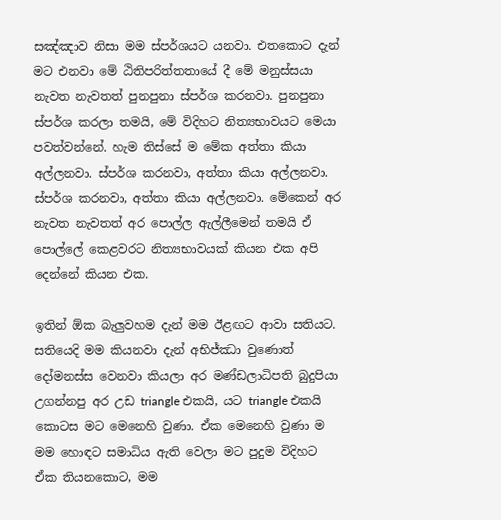සඤ්ඤාව නිසා මම ස්පර්ශයට යනවා. එතකොට දැන් මට එනවා මේ ඨිතිපරිත්තතායේ දී මේ මනුස්සයා නැවත නැවතත් පුනපුනා ස්පර්ශ කරනවා. පුනපුනා ස්පර්ශ කරලා තමයි, මේ විදිහට නිත්‍යභාවයට මෙයා පවත්වන්නේ. හැම තිස්සේ ම මේක අත්තා කියා අල්ලනවා. ස්පර්ශ කරනවා, අත්තා කියා අල්ලනවා. ස්පර්ශ කරනවා, අත්තා කියා අල්ලනවා. මේකෙන් අර නැවත නැවතත් අර පොල්ල ඇල්ලීමෙන් තමයි ඒ පොල්ලේ කෙළවරට නිත්‍යභාවයක් කියන එක අපි දෙන්නේ කියන එක.

ඉතින් ඕක බැලුවහම දැන් මම ඊළඟට ආවා සතියට. සතියෙදි මම කියනවා දැන් අභිජ්ඣා වුණොත් දෝමනස්ස වෙනවා කියලා අර මණ්ඩලාධිපති බුදුපියා උගන්නපු අර උඩ triangle එකයි, යට triangle එකයි කොටස මට මෙනෙහි වුණා. ඒක මෙනෙහි වුණා ම මම හොඳට සමාධිය ඇති වෙලා මට පුදුම විදිහට ඒක තියනකොට, මම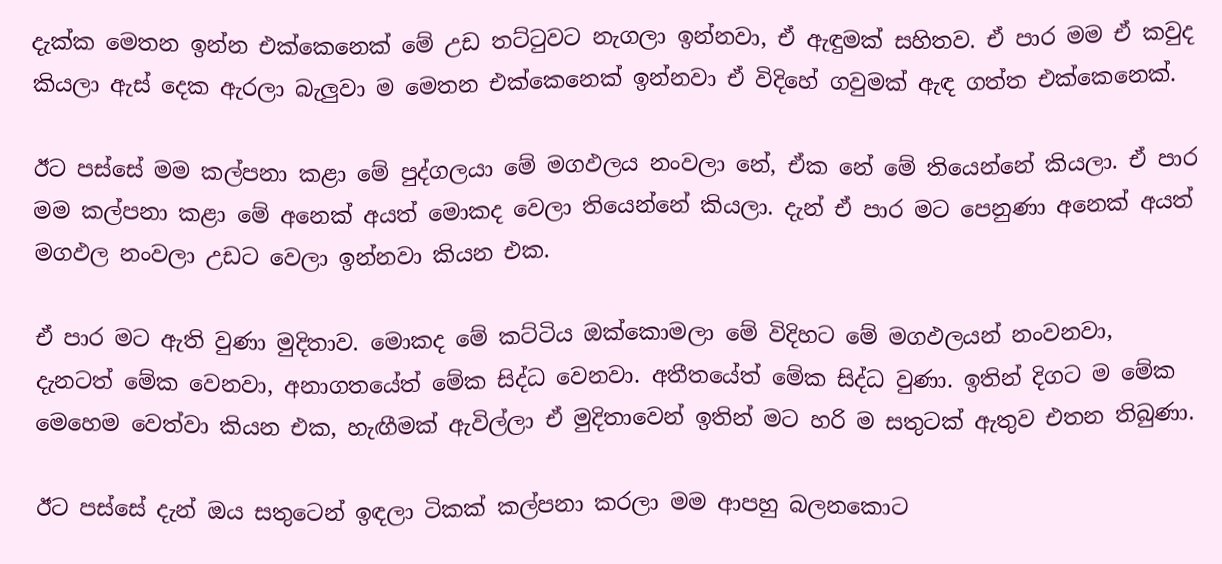දැක්ක මෙතන ඉන්න එක්කෙනෙක් මේ උඩ තට්ටුවට නැගලා ඉන්නවා, ඒ ඇඳුමක් සහිතව. ඒ පාර මම ඒ කවුද කියලා ඇස් දෙක ඇරලා බැලුවා ම මෙතන එක්කෙනෙක් ඉන්නවා ඒ විදිහේ ගවුමක් ඇඳ ගත්ත එක්කෙනෙක්.

ඊට පස්සේ මම කල්පනා කළා මේ පුද්ගලයා මේ මගඵලය නංවලා නේ, ඒක නේ මේ තියෙන්නේ කියලා. ඒ පාර මම කල්පනා කළා මේ අනෙක් අයත් මොකද වෙලා තියෙන්නේ කියලා. දැන් ඒ පාර මට පෙනුණා අනෙක් අයත් මගඵල නංවලා උඩට වෙලා ඉන්නවා කියන එක.

ඒ පාර මට ඇති වුණා මුදිතාව. මොකද මේ කට්ටිය ඔක්කොමලා මේ විදිහට මේ මගඵලයන් නංවනවා, දැනටත් මේක වෙනවා, අනාගතයේත් මේක සිද්ධ වෙනවා. අතීතයේත් මේක සිද්ධ වුණා. ඉතින් දිගට ම මේක මෙහෙම වෙත්වා කියන එක, හැඟීමක් ඇවිල්ලා ඒ මුදිතාවෙන් ඉතින් මට හරි ම සතුටක් ඇතුව එතන තිබුණා.

ඊට පස්සේ දැන් ඔය සතුටෙන් ඉඳලා ටිකක් කල්පනා කරලා මම ආපහු බලනකොට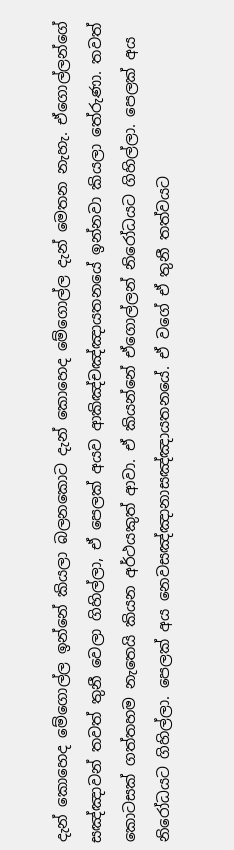දැන් කොහෙද මේගොල්ල ඉන්නේ කියලා බලනකොට දැන් කොහෙද මේගොල්ල දැන් මෙතන නැහැ. ඒගොල්ලන්ගේ සඤ්ඤාවන් තවත් තුනී වෙලා ගිහිල්ලා, ඒ පෙලක් අයව ආකිඤ්චඤ්ඤායතනයේ ඉන්නවා කියලා තේරුණා. තවත් කොටසක් ගත්තහම නැතෙයි කියන අර්ථයකුත් ආවා. ඒ කියන්නේ ඒගොල්ලන් නිරෝධයට ගිහිල්ලා. පෙලක් අය නිරෝධයට ගිහිල්ලා. පෙලක් අය නෙවසඤ්ඤානාසඤ්ඤායතනයේ. ඒ වගේ ඒ තුනී තත්වයට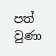පත් වුණා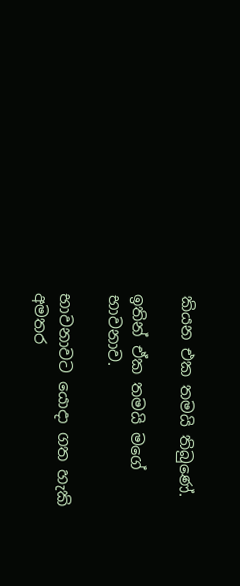කියන එක තමයි තිබුණේ.

ඉතින් ඒක තමයි මගේ භාවනාව.

භාවනාවට යොදා ගත හැකි අමතර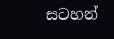සටහන්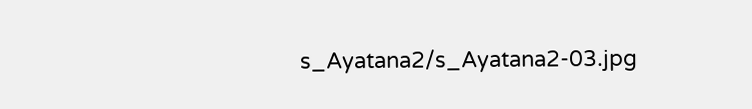s_Ayatana2/s_Ayatana2-03.jpg